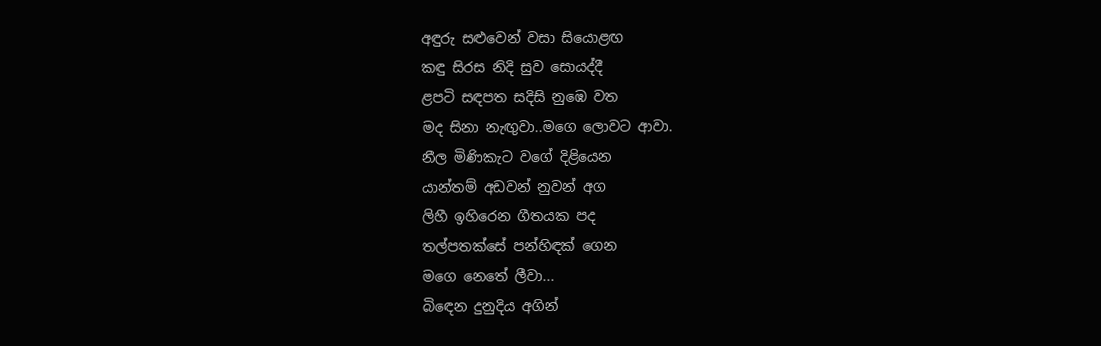අඳුරු සළුවෙන් වසා සියොළඟ
කඳු සිරස නිදි සුව සොයද්දී
ළපටි සඳපත සදිසි නුඹෙ වත
මද සිනා නැඟුවා..මගෙ ලොවට ආවා.
නීල මිණිකැට වගේ දිළියෙන
යාන්තම් අඩවන් නුවන් අග
ලිහී ඉහිරෙන ගීතයක පද
තල්පතක්සේ පන්හිඳක් ගෙන
මගෙ නෙතේ ලීවා...
බිඳෙන දුනුදිය අගින්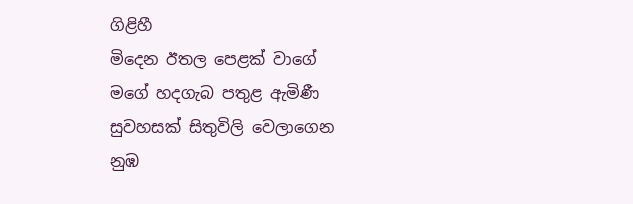ගිළිහී
මිදෙන ඊතල පෙළක් වාගේ
මගේ හදගැබ පතුළ ඇමිණී
සුවහසක් සිතුවිලි වෙලාගෙන
නුඹ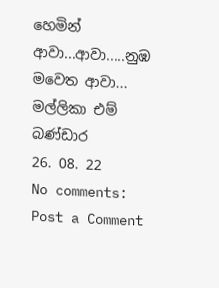හෙමින් ආවා...ආවා.....නුඹ මවෙත ආවා...
මල්ලිකා එම් බණ්ඩාර
26. 08. 22
No comments:
Post a Comment